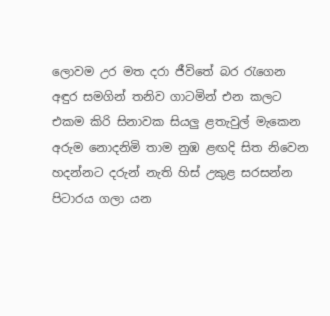ලොවම උර මත දරා ජීවිතේ බර රැගෙන
අඳුර සමගින් තනිව ගාටමින් එන කලට
එකම කිරි සිනාවක සියලු ළතැවුල් මැකෙන
අරුම නොදනිමි තාම නුඹ ළඟදි සිත නිවෙන
හදන්නට දරුන් නැති හිස් උකුළ සරසන්න
පිටාරය ගලා යන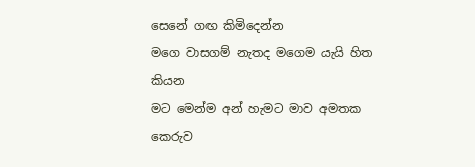සෙනේ ගඟ කිමිදෙන්න
මගෙ වාසගම් නැතද මගෙම යැයි හිත කියන
මට මෙන්ම අන් හැමට මාව අමතක කෙරුව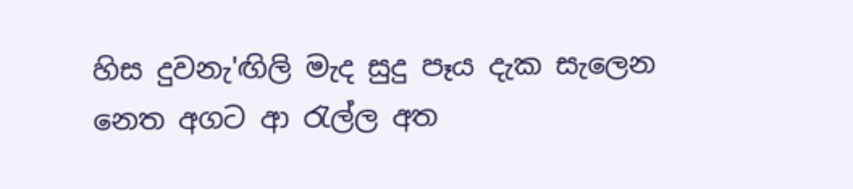හිස දුවනැ'ඟිලි මැද සුදු පෑය දැක සැලෙන
නෙත අගට ආ රැල්ල අත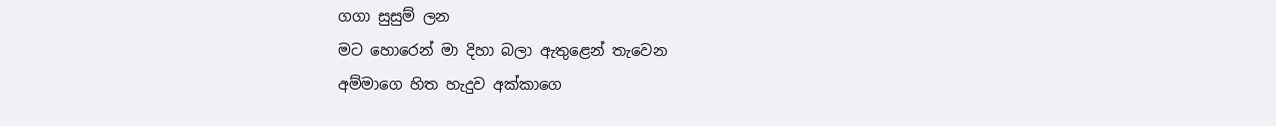ගගා සුසුම් ලන
මට හොරෙන් මා දිහා බලා ඇතුළෙන් තැවෙන
අම්මාගෙ හිත හැදුව අක්කාගෙ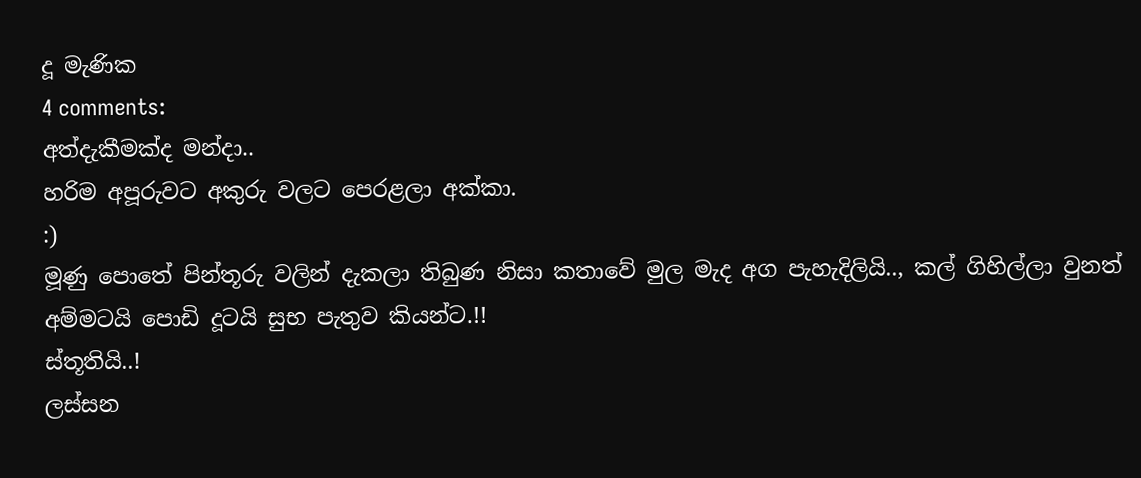දූ මැණික
4 comments:
අත්දැකීමක්ද මන්දා..
හරිම අපූරුවට අකුරු වලට පෙරළලා අක්කා.
:)
මූණු පොතේ පින්තූරු වලින් දැකලා තිබුණ නිසා කතාවේ මුල මැද අග පැහැදිලියි.., කල් ගිහිල්ලා වුනත් අම්මටයි පොඩි දූටයි සුභ පැතුව කියන්ට.!!
ස්තූතියි..!
ලස්සන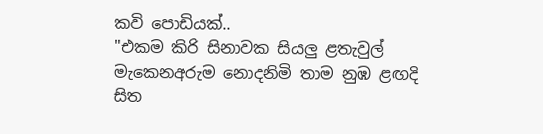කවි පොඩියක්..
"එකම කිරි සිනාවක සියලු ළතැවුල් මැකෙනඅරුම නොදනිමි තාම නුඹ ළඟදි සිත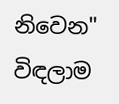නිවෙන"
විඳලාම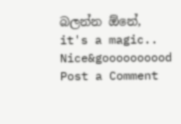බලන්න ඕනේ, it's a magic..
Nice&goooooooood
Post a Comment